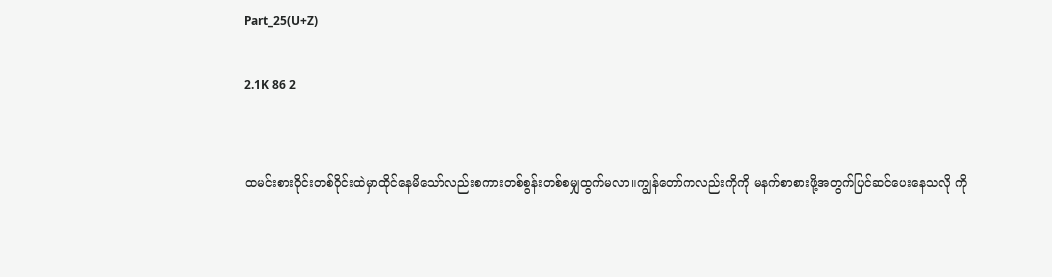Part_25(U+Z)

2.1K 86 2


ထမင်းစားဝိုင်းတစ်ဝိုင်းထဲမှာထိုင်နေမိသော်လည်းစကားတစ်စွန်းတစ်စမျှထွက်မလာ။ကျွန်တော်ကလည်းကိုကို မနက်စာစားဖို့အတွက်ပြင်ဆင်ပေးနေသလို ကို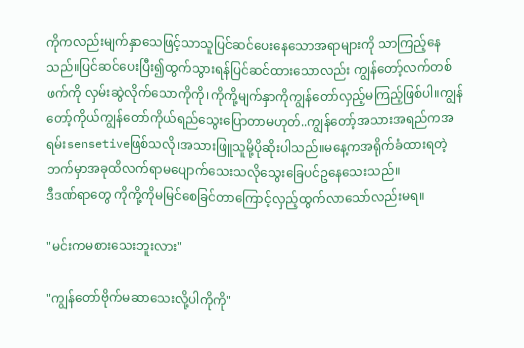ကိုကလည်းမျက်နှာသေဖြင့်သာသူပြင်ဆင်ပေးနေသောအရာများကို သာကြည့်နေသည်။ပြင်ဆင်ပေးပြီး၍ထွက်သွားရန်ပြင်ဆင်ထားသောလည်း ကျွန်တော့်လက်တစ်ဖက်ကို လှမ်းဆွဲလိုက်သောကိုကို၊ကိုကို့မျက်နှာကိုကျွန်တော်လှည့်မကြည့်ဖြစ်ပါ။ကျွန်တော့်ကိုယ်ကျွန်တော်ကိုယ်ရည်သွေးပြောတာမဟုတ်..ကျွန်တော့်အသားအရည်ကအရမ်းsensetiveဖြစ်သလို၊အသားဖြူသူမို့ပိုဆိုးပါသည်။မနေ့ကအရိုက်ခံထားရတဲ့ဘက်မှာအခုထိလက်ရာမပျောက်သေးသလိုသွေးခြေပင်ဥနေသေးသည်။
ဒီဒဏ်ရာ‌တွေ ကိုကို့ကိုမမြင်စေခြင်တာကြောင့်လှည့်ထွက်လာသော်လည်းမရ။

"မင်းကမစားသေးဘူးလား"

"ကျွန်တော်ဗိုက်မဆာသေးလို့ပါကိုကို"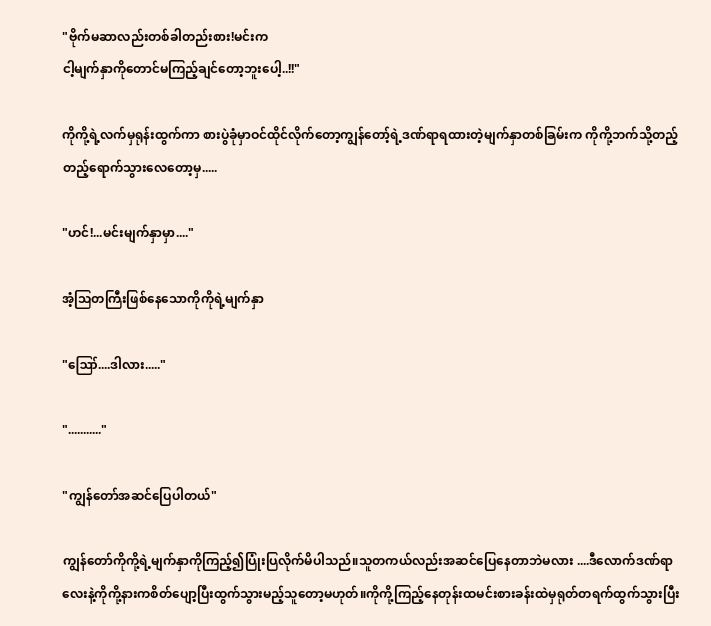"ဗိုက်မဆာလည်းတစ်ခါတည်းစား!မင်းက
ငါ့မျက်နှာကိုတောင်မကြည့်ချင်တော့ဘူးပေါ့..!!"

ကိုကို့ရဲ့လက်မှရုန်းထွက်ကာ စားပွဲခုံမှာဝင်ထိုင်လိုက်တော့ကျွန်တော့်ရဲ့ဒ‌ဏ်ရာရထားတဲ့မျက်နှာတစ်ခြမ်းက ကိုကို့ဘက်သို့တည့်တည့်ရောက်သွားလေတော့မှ.....

"ဟင်!...မင်းမျက်နှာမှာ...."

အံ့ဩတကြီးဖြစ်နေသောကိုကိုရဲ့မျက်နှာ

"ဪ....ဒါလား....."

"..........."

"ကျွန်တော်အဆင်ပြေပါတယ်"

ကျွန်တော်ကိုကို့ရဲ့မျက်နှာကိုကြည့်၍ပြုံးပြလိုက်မိပါသည်။သူတကယ်လည်းအဆင်ပြေနေတာဘဲမလား ....ဒီလောက်ဒဏ်ရာလေးနဲ့ကိုကို့နားကစိတ်ပျော့ပြီးထွက်သွားမည့်သူတော့မဟုတ်။ကိုကို့ကြည့်နေတုန်းထမင်းစားခန်းထဲမှရုတ်တရက်ထွက်သွားပြီး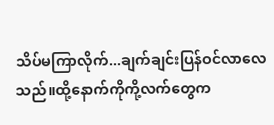သိပ်မကြာလိုက်...ချက်ချင်းပြန်ဝင်လာလေသည်။ထို့နောက်ကိုကို့လက်တွေက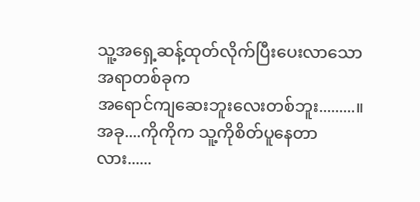သူ့အရှေ့ဆန့်ထုတ်လိုက်ပြီးပေးလာသောအရာတစ်ခုက
အရောင်ကျဆေးဘူးလေးတစ်ဘူး.........။
အခု....ကိုကိုက သူ့ကိုစိတ်ပူနေတာလား......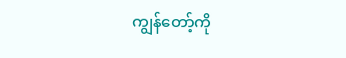ကျွန်တော့်ကို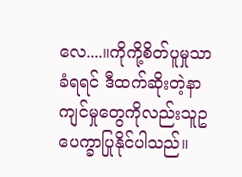လေ....။ကိုကို့စိတ်ပူမှုသာ ခံရရင် ဒီထက်ဆိုးတဲ့နာကျင်မှုတွေကိုလည်းသူဥပေက္ခာပြုနိုင်ပါသည်။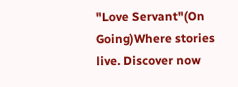"Love Servant"(On Going)Where stories live. Discover now